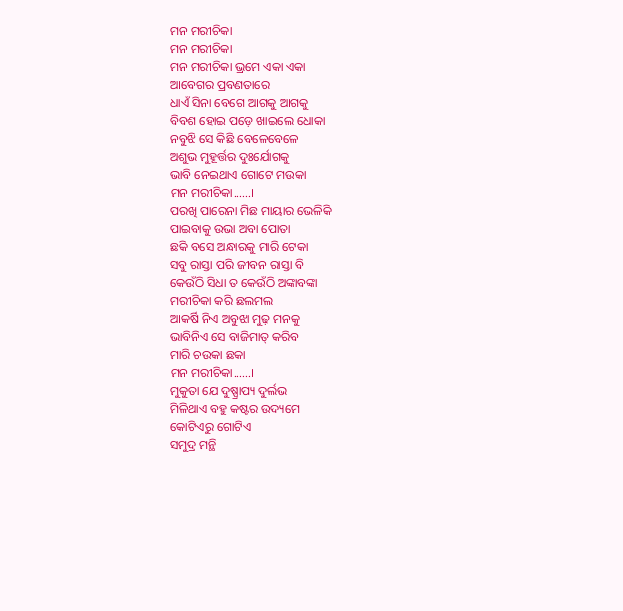ମନ ମରୀଚିକା
ମନ ମରୀଚିକା
ମନ ମରୀଚିକା ଭ୍ରମେ ଏକା ଏକା
ଆବେଗର ପ୍ରବଣତାରେ
ଧାଏଁ ସିନା ବେଗେ ଆଗକୁ ଆଗକୁ
ବିବଶ ହୋଇ ପଡ଼େ ଖାଇଲେ ଧୋକା
ନବୁଝି ସେ କିଛି ବେଳେବେଳେ
ଅଶୁଭ ମୁହୂର୍ତ୍ତର ଦୁଃର୍ଯୋଗକୁ
ଭାବି ନେଇଥାଏ ଗୋଟେ ମଉକା
ମନ ମରୀଚିକା......।
ପରଖି ପାରେନା ମିଛ ମାୟାର ଭେଳିକି
ପାଇବାକୁ ଉଭା ଅବା ପୋତା
ଛକି ବସେ ଅନ୍ଧାରକୁ ମାରି ଟେକା
ସବୁ ରାସ୍ତା ପରି ଜୀବନ ରାସ୍ତା ବି
କେଉଁଠି ସିଧା ତ କେଉଁଠି ଅଙ୍କାବଙ୍କା
ମରୀଚିକା କରି ଛଲମଲ
ଆକର୍ଷି ନିଏ ଅବୁଝା ମୁଢ଼ ମନକୁ
ଭାବିନିଏ ସେ ବାଜିମାତ୍ କରିବ
ମାରି ଚଉକା ଛକା
ମନ ମରୀଚିକା......।
ମୁକୁତା ଯେ ଦୁଷ୍ପ୍ରାପ୍ୟ ଦୁର୍ଲଭ
ମିଳିଥାଏ ବହୁ କଷ୍ଟର ଉଦ୍ୟମେ
କୋଟିଏରୁ ଗୋଟିଏ
ସମୁଦ୍ର ମନ୍ଥି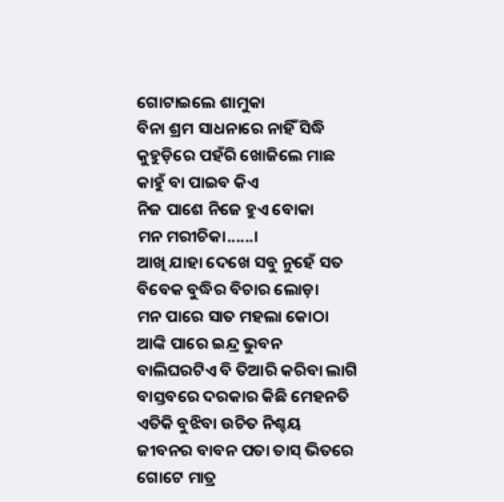ଗୋଟାଇଲେ ଶାମୁକା
ବିନା ଶ୍ରମ ସାଧନାରେ ନାହିଁ ସିଦ୍ଧି
କୁହୁଡ଼ିରେ ପହଁରି ଖୋଜିଲେ ମାଛ
କାହୁଁ ବା ପାଇବ କିଏ
ନିଜ ପାଶେ ନିଜେ ହୁଏ ବୋକା
ମନ ମରୀଚିକା......।
ଆଖି ଯାହା ଦେଖେ ସବୁ ନୁହେଁ ସତ
ବିବେକ ବୁଦ୍ଧିର ବିଚାର ଲୋଡ଼ା
ମନ ପାରେ ସାତ ମହଲା କୋଠା
ଆଙ୍କି ପାରେ ଇନ୍ଦ୍ର ଭୁବନ
ବାଲିଘରଟିଏ ବି ତିଆରି କରିବା ଲାଗି
ବାସ୍ତବରେ ଦରକାର କିଛି ମେହନତି
ଏତିକି ବୁଝିବା ଉଚିତ ନିଶ୍ଚୟ
ଜୀବନର ବାବନ ପତା ତାସ୍ ଭିତରେ
ଗୋଟେ ମାତ୍ର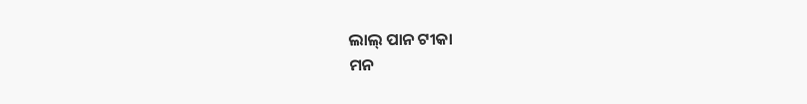ଲାଲ୍ ପାନ ଟୀକା
ମନ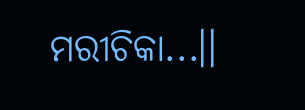ମରୀଚିକା...।।